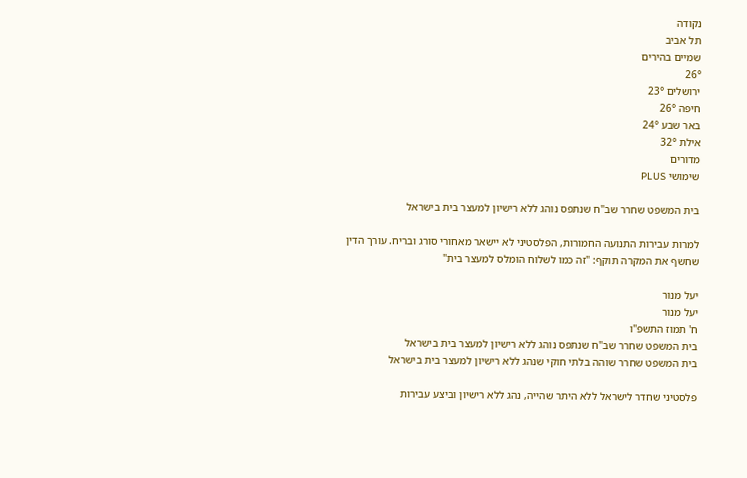נקודה
תל אביב
שמיים בהירים
26°
ירושלים 23°
חיפה 26°
באר שבע 24°
אילת 32°
מדורים
שימושי PLUS

בית המשפט שחרר שב"ח שנתפס נוהג ללא רישיון למעצר בית בישראל

למרות עבירות התנועה החמורות, הפלסטיני לא יישאר מאחורי סורג ובריח. עורך הדין שחשף את המקרה תוקף: "זה כמו לשלוח הומלס למעצר בית"

יעל מנור
יעל מנור
ח' תמוז התשפ"ו
בית המשפט שחרר שב"ח שנתפס נוהג ללא רישיון למעצר בית בישראל
בית המשפט שחרר שוהה בלתי חוקי שנהג ללא רישיון למעצר בית בישראל

פלסטיני שחדר לישראל ללא היתר שהייה, נהג ללא רישיון וביצע עבירות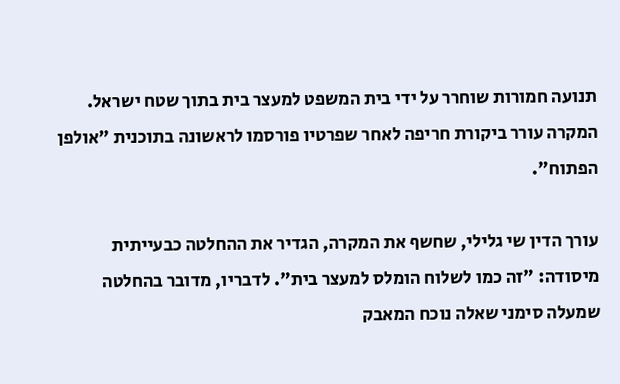תנועה חמורות שוחרר על ידי בית המשפט למעצר בית בתוך שטח ישראל. המקרה עורר ביקורת חריפה לאחר שפרטיו פורסמו לראשונה בתוכנית "אולפן הפתוח".

עורך הדין שי גלילי, שחשף את המקרה, הגדיר את ההחלטה כבעייתית מיסודה: "זה כמו לשלוח הומלס למעצר בית". לדבריו, מדובר בהחלטה שמעלה סימני שאלה נוכח המאבק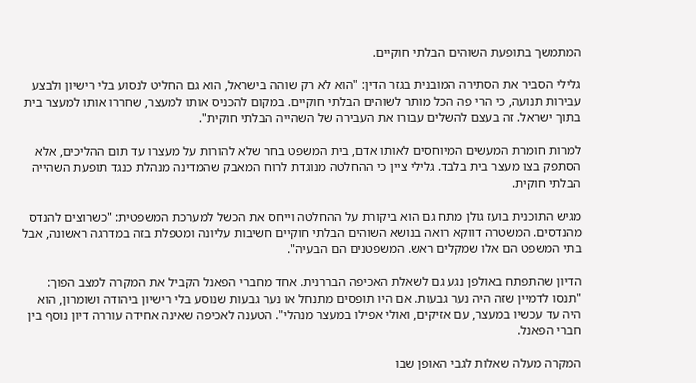המתמשך בתופעת השוהים הבלתי חוקיים.

גלילי הסביר את הסתירה המובנית בגזר הדין: "הוא לא רק שוהה בישראל, הוא גם החליט לנסוע בלי רישיון ולבצע עבירות תנועה, כי הרי פה הכל מותר לשוהים הבלתי חוקיים. במקום להכניס אותו למעצר, שחררו אותו למעצר בית בתוך ישראל. זה בעצם להשלים עבורו את העבירה של השהייה הבלתי חוקית".

למרות חומרת המעשים המיוחסים לאותו אדם, בית המשפט בחר שלא להורות על מעצרו עד תום ההליכים, אלא הסתפק בצו מעצר בית בלבד. גלילי ציין כי ההחלטה מנוגדת לרוח המאבק שהמדינה מנהלת כנגד תופעת השהייה הבלתי חוקית.

מגיש התוכנית בועז גולן מתח גם הוא ביקורת על ההחלטה וייחס את הכשל למערכת המשפטית: "כשרוצים להנדס מהנדסים. המשטרה דווקא רואה בנושא השוהים הבלתי חוקיים חשיבות עליונה ומטפלת בזה במדרגה ראשונה, אבל בתי המשפט הם אלו שמקלים ראש. המשפטנים הם הבעיה".

הדיון שהתפתח באולפן נגע גם לשאלת האכיפה הבררנית. אחד מחברי הפאנל הקביל את המקרה למצב הפוך: "תנסו לדמיין שזה היה נער גבעות. אם היו תופסים מתנחל או נער גבעות שנוסע בלי רישיון ביהודה ושומרון, הוא היה עד עכשיו במעצר, עם אזיקים, ואולי אפילו במעצר מנהלי". הטענה לאכיפה שאינה אחידה עוררה דיון נוסף בין חברי הפאנל.

המקרה מעלה שאלות לגבי האופן שבו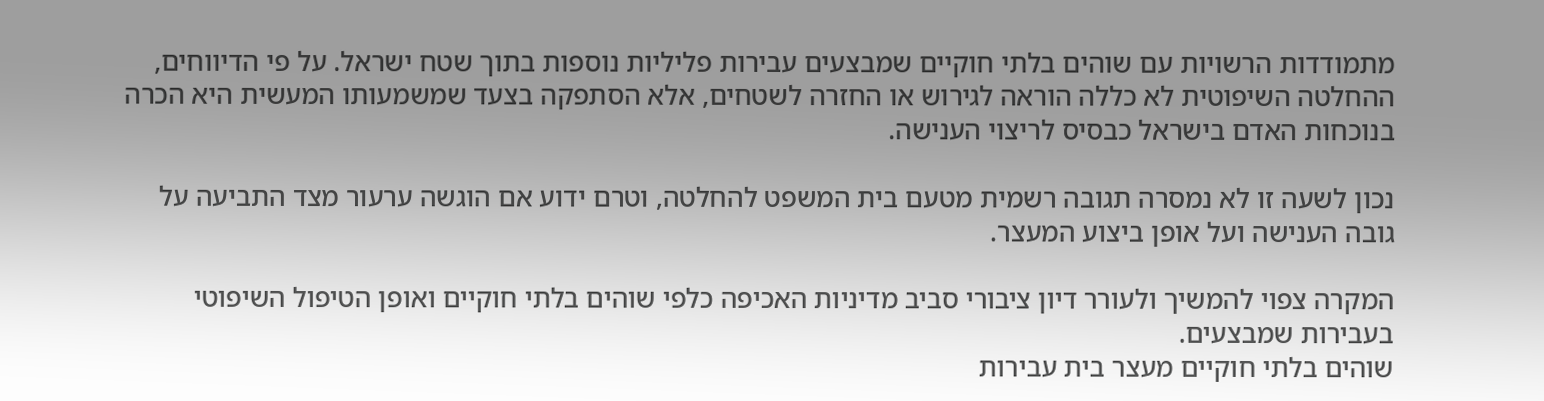מתמודדות הרשויות עם שוהים בלתי חוקיים שמבצעים עבירות פליליות נוספות בתוך שטח ישראל. על פי הדיווחים, ההחלטה השיפוטית לא כללה הוראה לגירוש או החזרה לשטחים, אלא הסתפקה בצעד שמשמעותו המעשית היא הכרה בנוכחות האדם בישראל כבסיס לריצוי הענישה.

נכון לשעה זו לא נמסרה תגובה רשמית מטעם בית המשפט להחלטה, וטרם ידוע אם הוגשה ערעור מצד התביעה על גובה הענישה ועל אופן ביצוע המעצר.

המקרה צפוי להמשיך ולעורר דיון ציבורי סביב מדיניות האכיפה כלפי שוהים בלתי חוקיים ואופן הטיפול השיפוטי בעבירות שמבצעים.
שוהים בלתי חוקיים מעצר בית עבירות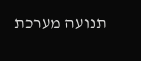תנועה מערכת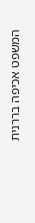המשפט אכיפה בררנית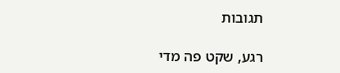תגובות

רגע, שקט פה מדי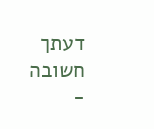דעתך חשובה -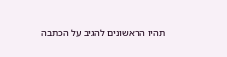תהיו הראשונים להגיב על הכתבה